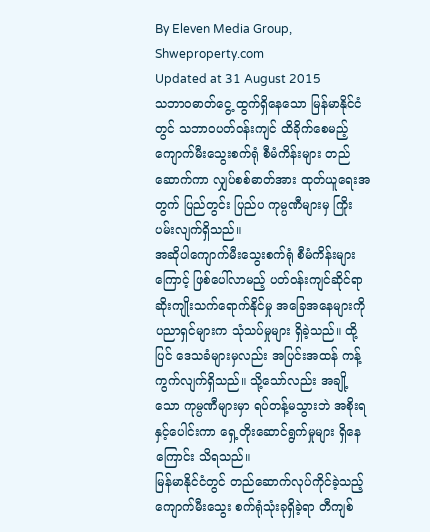By Eleven Media Group, Shweproperty.com
Updated at 31 August 2015
သဘာဝဓာတ်ငွေ့ ထွက်ရှိနေသော မြန်မာနိုင်ငံတွင် သဘာဝပတ်ဝန်းကျင် ထိခိုက်စေမည့် ကျောက်မီးသွေးစက်ရုံ စီမံကိန်းများ တည်ဆောက်ကာ လျှပ်စစ်ဓာတ်အား ထုတ်ယူရေးအတွက် ပြည်တွင်း ပြည်ပ ကုမ္ပဏီများမှ ကြိုးပမ်းလျက်ရှိသည်။
အဆိုပါကျောက်မီးသွေးစက်ရုံ စီမံကိန်းများကြောင့် ဖြစ်ပေါ်လာမည့် ပတ်ဝန်းကျင်ဆိုင်ရာ ဆိုးကျိုးသက်ရောက်နိုင်မှု အခြေအနေများကို ပညာရှင်များက သုံသပ်မှုများ ရှိခဲ့သည်။ ထို့ပြင် ဒေသခံများမှလည်း အပြင်းအထန် ကန့်ကွက်လျက်ရှိသည်။ သို့သော်လည်း အချို့သော ကုမ္ပဏီများမှာ ရပ်တန့်မသွားဘဲ အစိုးရနှင့်ပေါင်းကာ ရှေ့တိုးဆောင်ရွက်မှုများ ရှိနေကြောင်း သိရသည်။
မြန်မာနိုင်ငံတွင် တည်ဆောက်လုပ်ကိုင်ခဲ့သည့် ကျောက်မီးသွေး စက်ရုံသုံးခုရှိခဲ့ရာ တီကျစ်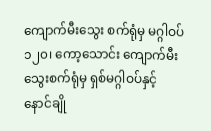ကျောက်မီးသွေး စက်ရုံမှ မဂ္ဂါဝပ် ၁၂၀၊ ကော့သောင်း ကျောက်မီးသွေးစက်ရုံမှ ရှစ်မဂ္ဂါဝပ်နှင့် နောင်ချို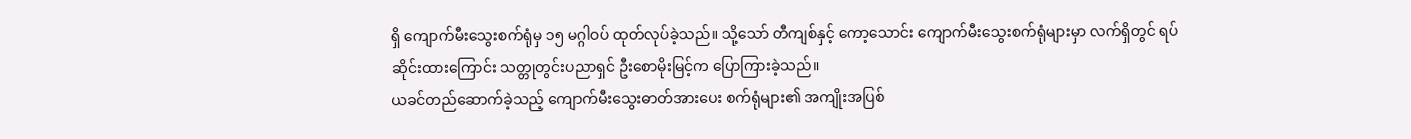ရှိ ကျောက်မီးသွေးစက်ရုံမှ ၁၅ မဂ္ဂါဝပ် ထုတ်လုပ်ခဲ့သည်။ သို့သော် တီကျစ်နှင့် ကော့သောင်း ကျောက်မီးသွေးစက်ရုံများမှာ လက်ရှိတွင် ရပ်ဆိုင်းထားကြောင်း သတ္တုတွင်းပညာရှင် ဦးစောမိုးမြင့်က ပြောကြားခဲ့သည်။
ယခင်တည်ဆောက်ခဲ့သည့် ကျောက်မီးသွေးဓာတ်အားပေး စက်ရုံများ၏ အကျိုးအပြစ်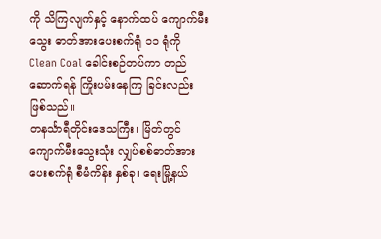ကို သိကြလျက်နှင့် နောက်ထပ် ကျောက်မီးသွေး ဓာတ်အားပေးစက်ရုံ ၁၁ ရုံကို Clean Coal ခေါင်းစဉ်တပ်ကာ တည်ဆောက်ရန် ကြိုးပမ်းနေကြ ခြင်းလည်းဖြစ်သည်။
တနင်္သာရီတိုင်းဒေသကြီး၊ မြိတ်တွင် ကျောက်မီးသွေးသုံး လျှပ်စစ်ဓာတ်အားပေးစက်ရုံ စီမံကိန်း နှစ်ခု၊ ရေးမြို့နယ်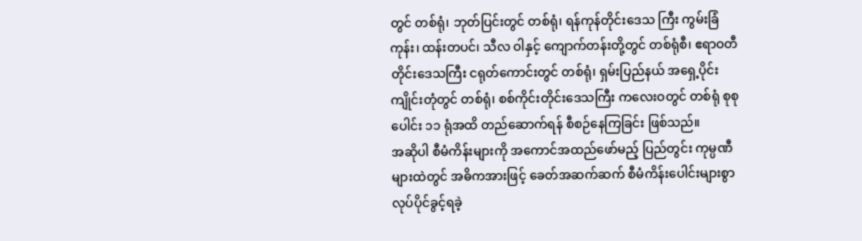တွင် တစ်ရုံ၊ ဘုတ်ပြင်းတွင် တစ်ရုံ၊ ရန်ကုန်တိုင်းဒေသ ကြီး ကွမ်းခြံကုန်း၊ ထန်းတပင်၊ သီလ ဝါနှင့် ကျောက်တန်းတို့တွင် တစ်ရုံစီ၊ ဧရာဝတီတိုင်းဒေသကြီး ငရုတ်ကောင်းတွင် တစ်ရုံ၊ ရှမ်းပြည်နယ် အရှေ့ပိုင်း ကျိုင်းတုံတွင် တစ်ရုံ၊ စစ်ကိုင်းတိုင်းဒေသကြီး ကလေးဝတွင် တစ်ရုံ စုစုပေါင်း ၁၁ ရုံအထိ တည်ဆောက်ရန် စီစဉ်နေကြခြင်း ဖြစ်သည်။
အဆိုပါ စီမံကိန်းများကို အကောင်အထည်ဖော်မည့် ပြည်တွင်း ကုမ္ပဏီများထဲတွင် အဓိကအားဖြင့် ခေတ်အဆက်ဆက် စီမံကိန်းပေါင်းများစွာ လုပ်ပိုင်ခွင့်ရခဲ့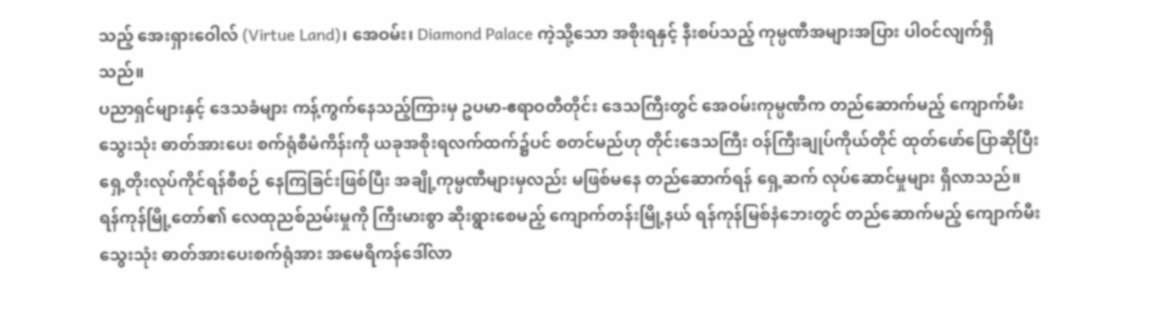သည့် အေးရှားဝေါလ် (Virtue Land)၊ အေဝမ်း၊ Diamond Palace ကဲ့သို့သော အစိုးရနှင့် နီးစပ်သည့် ကုမ္ပဏီအများအပြား ပါဝင်လျက်ရှိသည်။
ပညာရှင်များနှင့် ဒေသခံများ ကန့်ကွက်နေသည့်ကြားမှ ဥပမာ-ဧရာဝတီတိုင်း ဒေသကြီးတွင် အေဝမ်းကုမ္ပဏီက တည်ဆောက်မည့် ကျောက်မီးသွေးသုံး ဓာတ်အားပေး စက်ရုံစီမံကိန်းကို ယခုအစိုးရလက်ထက်၌ပင် စတင်မည်ဟု တိုင်းဒေသကြီး ဝန်ကြီးချုပ်ကိုယ်တိုင် ထုတ်ဖော်ပြောဆိုပြီး ရှေ့တိုးလုပ်ကိုင်ရန်စီစဉ် နေကြခြင်းဖြစ်ပြီး အချို့ကုမ္ပဏီများမှလည်း မဖြစ်မနေ တည်ဆောက်ရန် ရှေ့ဆက် လုပ်ဆောင်မှုများ ရှိလာသည်။
ရန်ကုန်မြို့တော်၏ လေထုညစ်ညမ်းမှုကို ကြီးမားစွာ ဆိုးရွားစေမည့် ကျောက်တန်းမြို့နယ် ရန်ကုန်မြစ်နံဘေးတွင် တည်ဆောက်မည့် ကျောက်မီးသွေးသုံး ဓာတ်အားပေးစက်ရုံအား အမေရိကန်ဒေါ်လာ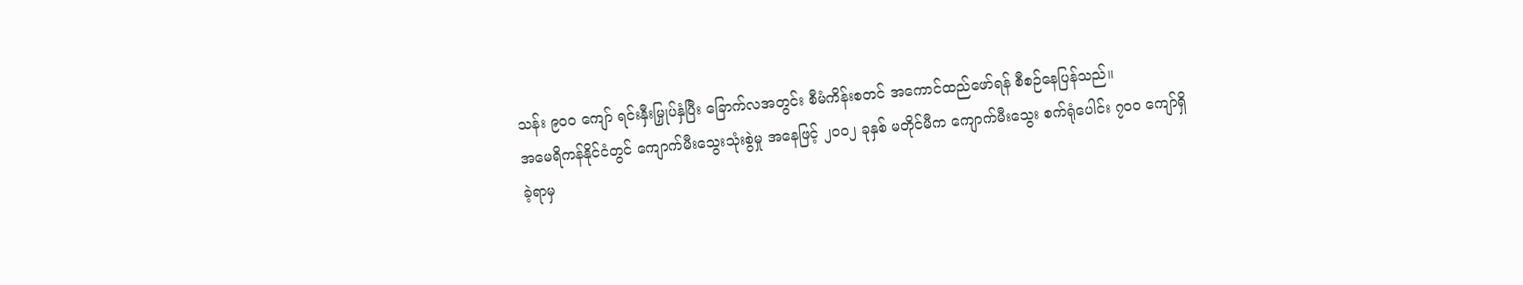သန်း ၉၀၀ ကျော် ရင်းနှီးမြှုပ်နှံပြီး ခြောက်လအတွင်း စီမံကိန်းစတင် အကောင်ထည်ဖော်ရန် စီစဉ်နေပြန်သည်။
အမေရိကန်နိုင်ငံတွင် ကျောက်မီးသွေးသုံးစွဲမှု အနေဖြင့် ၂၀၀၂ ခုနှစ် မတိုင်မီက ကျောက်မီးသွေး စက်ရုံပေါင်း ၇၀၀ ကျော်ရှိခဲ့ရာမှ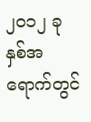၂၀၁၂ ခုနှစ်အရောက်တွင်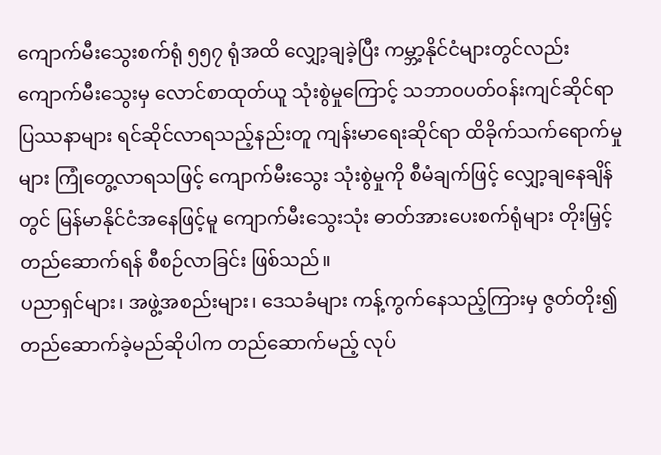ကျောက်မီးသွေးစက်ရုံ ၅၅၇ ရုံအထိ လျှော့ချခဲ့ပြီး ကမ္ဘာ့နိုင်ငံများတွင်လည်း ကျောက်မီးသွေးမှ လောင်စာထုတ်ယူ သုံးစွဲမှုကြောင့် သဘာဝပတ်ဝန်းကျင်ဆိုင်ရာ ပြဿနာများ ရင်ဆိုင်လာရသည့်နည်းတူ ကျန်းမာရေးဆိုင်ရာ ထိခိုက်သက်ရောက်မှုများ ကြုံတွေ့လာရသဖြင့် ကျောက်မီးသွေး သုံးစွဲမှုကို စီမံချက်ဖြင့် လျှော့ချနေချိန်တွင် မြန်မာနိုင်ငံအနေဖြင့်မူ ကျောက်မီးသွေးသုံး ဓာတ်အားပေးစက်ရုံများ တိုးမြှင့်တည်ဆောက်ရန် စီစဉ်လာခြင်း ဖြစ်သည်။
ပညာရှင်များ၊ အဖွဲ့အစည်းများ၊ ဒေသခံများ ကန့်ကွက်နေသည့်ကြားမှ ဇွတ်တိုး၍ တည်ဆောက်ခဲ့မည်ဆိုပါက တည်ဆောက်မည့် လုပ်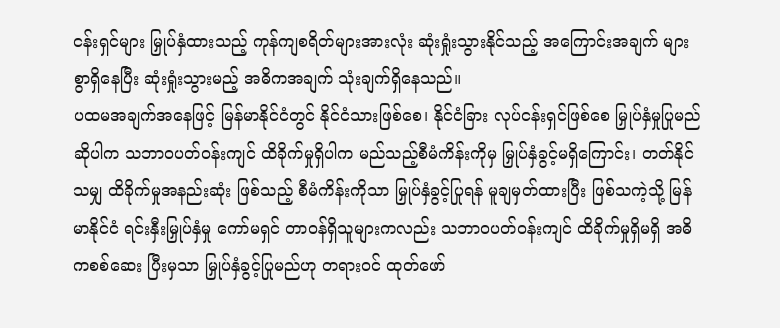ငန်းရှင်များ မြှုပ်နှံထားသည့် ကုန်ကျစရိတ်များအားလုံး ဆုံးရှုံးသွားနိုင်သည့် အကြောင်းအချက် များစွာရှိနေပြီး ဆုံးရှုံးသွားမည့် အဓိကအချက် သုံးချက်ရှိနေသည်။
ပထမအချက်အနေဖြင့် မြန်မာနိုင်ငံတွင် နိုင်ငံသားဖြစ်စေ၊ နိုင်ငံခြား လုပ်ငန်းရှင်ဖြစ်စေ မြှုပ်နှံမှုပြုမည်ဆိုပါက သဘာဝပတ်ဝန်းကျင် ထိခိုက်မှုရှိပါက မည်သည့်စီမံကိန်းကိုမှ မြှုပ်နှံခွင့်မရှိကြောင်း၊ တတ်နိုင်သမျှ ထိခိုက်မှုအနည်းဆုံး ဖြစ်သည့် စီမံကိန်းကိုသာ မြှုပ်နှံခွင့်ပြုရန် မူချမှတ်ထားပြီး ဖြစ်သကဲ့သို့ မြန်မာနိုင်ငံ ရင်းနှီးမြှုပ်နှံမှု ကော်မရှင် တာဝန်ရှိသူများကလည်း သဘာဝပတ်ဝန်းကျင် ထိခိုက်မှုရှိမရှိ အဓိကစစ်ဆေး ပြီးမှသာ မြှုပ်နှံခွင့်ပြုမည်ဟု တရားဝင် ထုတ်ဖော်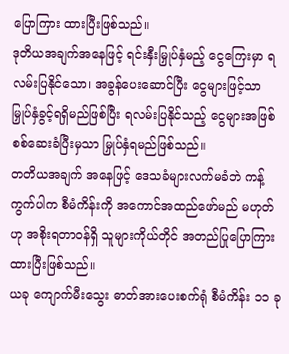ပြောကြား ထားပြီးဖြစ်သည်။
ဒုတိယအချက်အနေဖြင့် ရင်းနှီးမြှုပ်နှံမည့် ငွေကြေးမှာ ရလမ်းပြနိုင်သော၊ အခွန်ပေးဆောင်ပြီး ငွေများဖြင့်သာ မြှုပ်နှံခွင့်ရရှိမည်ဖြစ်ပြီး ရလမ်းပြနိုင်သည့် ငွေများအဖြစ် စစ်ဆေးခံပြီးမှသာ မြှုပ်နှံရမည်ဖြစ်သည်။
တတိယအချက် အနေဖြင့် ဒေသခံများလက်မခံဘဲ ကန့်ကွက်ပါက စီမံကိန်းကို အကောင်အထည်ဖော်မည် မဟုတ်ဟု အစိုးရတာဝန်ရှိ သူများကိုယ်တိုင် အတည်ပြုပြောကြား ထားပြီးဖြစ်သည်။
ယခု ကျောက်မီးသွေး ဓာတ်အားပေးစက်ရုံ စီမံကိန်း ၁၁ ခု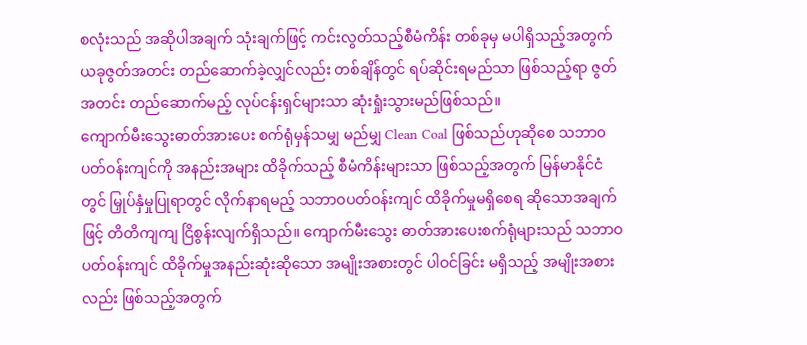စလုံးသည် အဆိုပါအချက် သုံးချက်ဖြင့် ကင်းလွတ်သည့်စီမံကိန်း တစ်ခုမှ မပါရှိသည့်အတွက် ယခုဇွတ်အတင်း တည်ဆောက်ခဲ့လျှင်လည်း တစ်ချိန်တွင် ရပ်ဆိုင်းရမည်သာ ဖြစ်သည့်ရာ ဇွတ်အတင်း တည်ဆောက်မည့် လုပ်ငန်းရှင်များသာ ဆုံးရှုံးသွားမည်ဖြစ်သည်။
ကျောက်မီးသွေးဓာတ်အားပေး စက်ရုံမှန်သမျှ မည်မျှ Clean Coal ဖြစ်သည်ဟုဆိုစေ သဘာ၀ ပတ်ဝန်းကျင်ကို အနည်းအများ ထိခိုက်သည့် စီမံကိန်းများသာ ဖြစ်သည့်အတွက် မြန်မာနိုင်ငံတွင် မြှုပ်နှံမှုပြုရာတွင် လိုက်နာရမည့် သဘာဝပတ်ဝန်းကျင် ထိခိုက်မှုမရှိစေရ ဆိုသောအချက်ဖြင့် တိတိကျကျ ငြိစွန်းလျက်ရှိသည်။ ကျောက်မီးသွေး ဓာတ်အားပေးစက်ရုံများသည် သဘာဝပတ်ဝန်းကျင် ထိခိုက်မှုအနည်းဆုံးဆိုသော အမျိုးအစားတွင် ပါဝင်ခြင်း မရှိသည့် အမျိုးအစားလည်း ဖြစ်သည့်အတွက်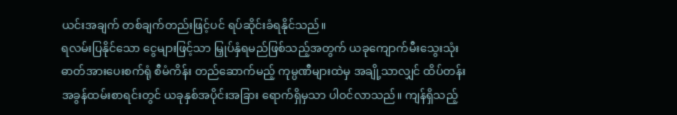ယင်းအချက် တစ်ချက်တည်းဖြင့်ပင် ရပ်ဆိုင်းခံရနိုင်သည်။
ရလမ်းပြနိုင်သော ငွေများဖြင့်သာ မြှုပ်နှံရမည်ဖြစ်သည့်အတွက် ယခုကျောက်မီးသွေးသုံး ဓာတ်အားပေးစက်ရုံ စီမံကိန်း တည်ဆောက်မည့် ကုမ္ပဏီများထဲမှ အချို့သာလျှင် ထိပ်တန်းအခွန်ထမ်းစာရင်းတွင် ယခုနှစ်အပိုင်းအခြား ရောက်ရှိမှသာ ပါဝင်လာသည်။ ကျန်ရှိသည့်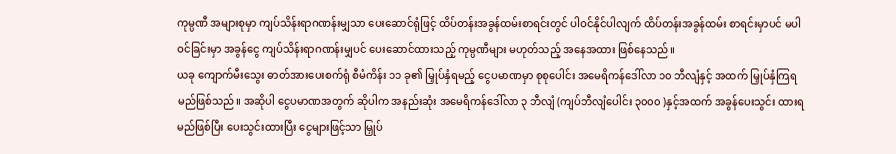ကုမ္ပဏီ အများစုမှာ ကျပ်သိန်းရာဂဏန်းမျှသာ ပေးဆောင်ရုံဖြင့် ထိပ်တန်းအခွန်ထမ်းစာရင်းတွင် ပါဝင်နိုင်ပါလျက် ထိပ်တန်းအခွန်ထမ်း စာရင်းမှာပင် မပါဝင်ခြင်းမှာ အခွန်ငွေ ကျပ်သိန်းရာဂဏန်းမျှပင် ပေးဆောင်ထားသည့် ကုမ္ပဏီများ မဟုတ်သည့် အနေအထား ဖြစ်နေသည်။
ယခု ကျောက်မီးသွေး ဓာတ်အားပေးစက်ရုံ စီမံကိန်း ၁၁ ခု၏ မြှုပ်နှံရမည့် ငွေပမာဏမှာ စုစုပေါင်း အမေရိကန်ဒေါ်လာ ၁၀ ဘီလျံနှင့် အထက် မြှုပ်နှံကြရမည်ဖြစ်သည်။ အဆိုပါ ငွေပမာဏအတွက် ဆိုပါက အနည်းဆုံး အမေရိကန်ဒေါ်လာ ၃ ဘီလျံ (ကျပ်ဘီလျံပေါင်း ၃၀၀၀ )နှင့်အထက် အခွန်ပေးသွင်း ထားရမည်ဖြစ်ပြီး ပေးသွင်းထားပြီး ငွေများဖြင့်သာ မြှုပ်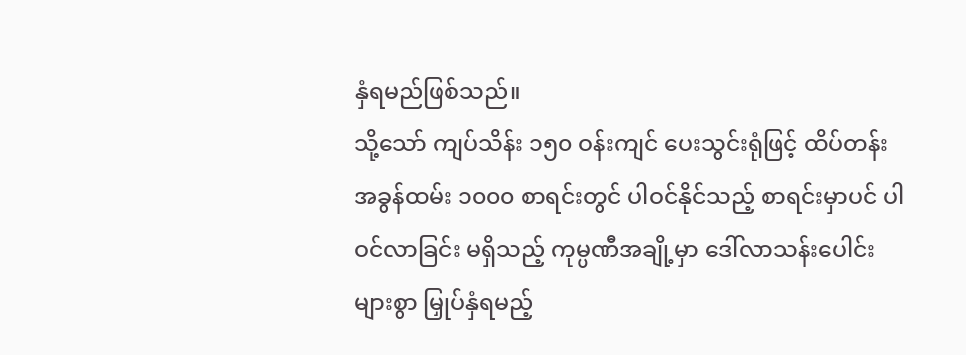နှံရမည်ဖြစ်သည်။
သို့သော် ကျပ်သိန်း ၁၅၀ ဝန်းကျင် ပေးသွင်းရုံဖြင့် ထိပ်တန်းအခွန်ထမ်း ၁၀၀၀ စာရင်းတွင် ပါဝင်နိုင်သည့် စာရင်းမှာပင် ပါဝင်လာခြင်း မရှိသည့် ကုမ္ပဏီအချို့မှာ ဒေါ်လာသန်းပေါင်းများစွာ မြှုပ်နှံရမည့်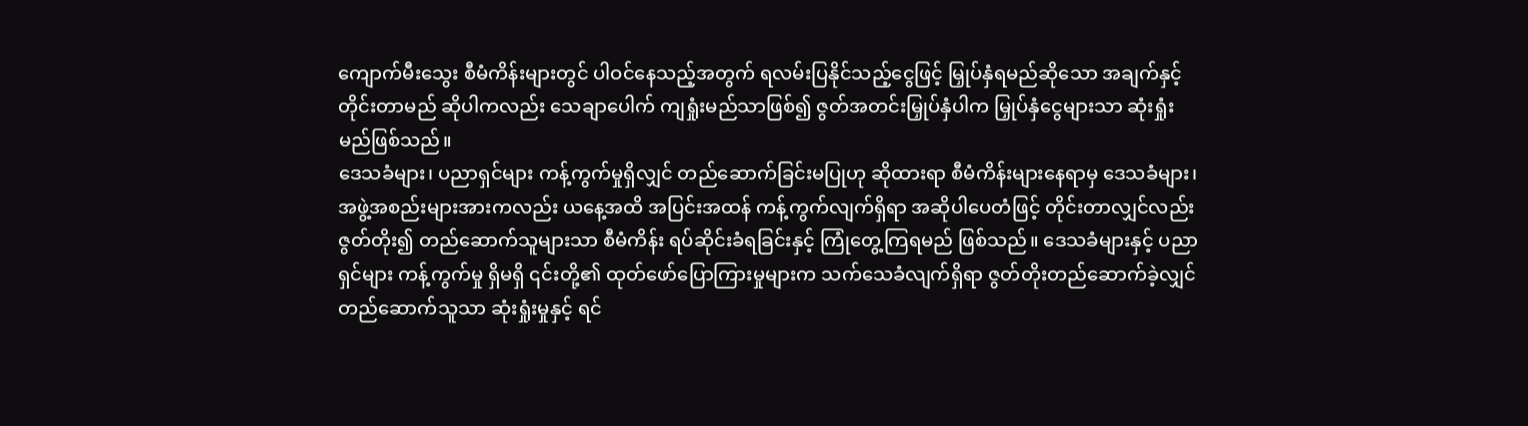ကျောက်မီးသွေး စီမံကိန်းများတွင် ပါဝင်နေသည့်အတွက် ရလမ်းပြနိုင်သည့်ငွေဖြင့် မြှုပ်နှံရမည်ဆိုသော အချက်နှင့် တိုင်းတာမည် ဆိုပါကလည်း သေချာပေါက် ကျရှုံးမည်သာဖြစ်၍ ဇွတ်အတင်းမြှုပ်နှံပါက မြှုပ်နှံငွေများသာ ဆုံးရှုံးမည်ဖြစ်သည်။
ဒေသခံများ၊ ပညာရှင်များ ကန့်ကွက်မှုရှိလျှင် တည်ဆောက်ခြင်းမပြုဟု ဆိုထားရာ စီမံကိန်းများနေရာမှ ဒေသခံများ၊ အဖွဲ့အစည်းများအားကလည်း ယနေ့အထိ အပြင်းအထန် ကန့်ကွက်လျက်ရှိရာ အဆိုပါပေတံဖြင့် တိုင်းတာလျှင်လည်း ဇွတ်တိုး၍ တည်ဆောက်သူများသာ စီမံကိန်း ရပ်ဆိုင်းခံရခြင်းနှင့် ကြုံတွေ့ကြရမည် ဖြစ်သည်။ ဒေသခံများနှင့် ပညာရှင်များ ကန့်ကွက်မှု ရှိမရှိ ၎င်းတို့၏ ထုတ်ဖော်ပြောကြားမှုများက သက်သေခံလျက်ရှိရာ ဇွတ်တိုးတည်ဆောက်ခဲ့လျှင် တည်ဆောက်သူသာ ဆုံးရှုံးမှုနှင့် ရင်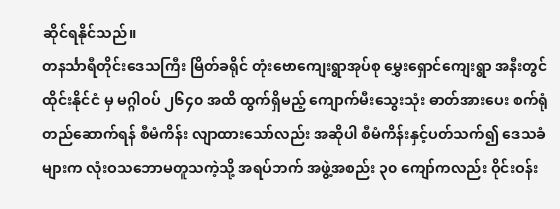ဆိုင်ရနိုင်သည်။
တနင်္သာရီတိုင်းဒေသကြီး မြိတ်ခရိုင် တုံးဗောကျေးရွာအုပ်စု မွှေးရှောင်ကျေးရွာ အနီးတွင် ထိုင်းနိုင်ငံ မှ မဂ္ဂါဝပ် ၂၆၄၀ အထိ ထွက်ရှိမည့် ကျောက်မီးသွေးသုံး ဓာတ်အားပေး စက်ရုံတည်ဆောက်ရန် စီမံကိန်း လျာထားသော်လည်း အဆိုပါ စီမံကိန်းနှင့်ပတ်သက်၍ ဒေသခံများက လုံးဝသဘောမတူသကဲ့သို့ အရပ်ဘက် အဖွဲ့အစည်း ၃၀ ကျော်ကလည်း ဝိုင်းဝန်း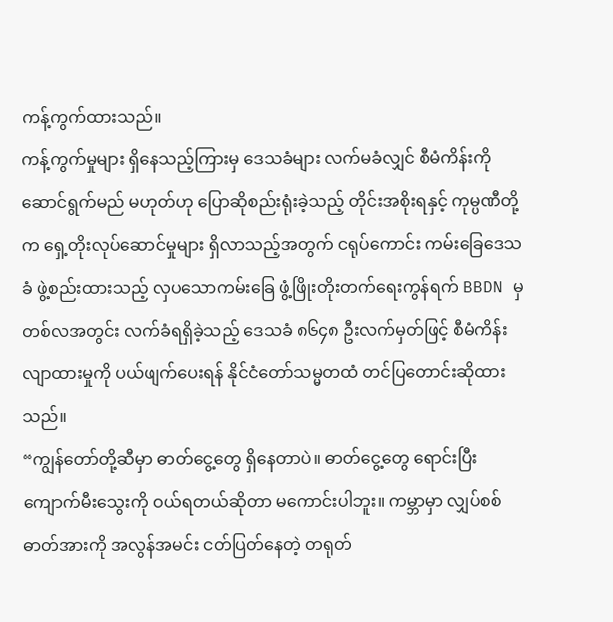ကန့်ကွက်ထားသည်။
ကန့်ကွက်မှုများ ရှိနေသည့်ကြားမှ ဒေသခံများ လက်မခံလျှင် စီမံကိန်းကို ဆောင်ရွက်မည် မဟုတ်ဟု ပြောဆိုစည်းရုံးခဲ့သည့် တိုင်းအစိုးရနှင့် ကုမ္ပဏီတို့က ရှေ့တိုးလုပ်ဆောင်မှုများ ရှိလာသည့်အတွက် ငရုပ်ကောင်း ကမ်းခြေဒေသခံ ဖွဲ့စည်းထားသည့် လှပသောကမ်းခြေ ဖွံ့ဖြိုးတိုးတက်ရေးကွန်ရက် BBDN မှတစ်လအတွင်း လက်ခံရရှိခဲ့သည့် ဒေသခံ ၈၆၄၈ ဦးလက်မှတ်ဖြင့် စီမံကိန်းလျာထားမှုကို ပယ်ဖျက်ပေးရန် နိုင်ငံတော်သမ္မတထံ တင်ပြတောင်းဆိုထားသည်။
“ကျွန်တော်တို့ဆီမှာ ဓာတ်ငွေ့တွေ ရှိနေတာပဲ။ ဓာတ်ငွေ့တွေ ရောင်းပြီး ကျောက်မီးသွေးကို ဝယ်ရတယ်ဆိုတာ မကောင်းပါဘူး။ ကမ္ဘာမှာ လျှပ်စစ်ဓာတ်အားကို အလွန်အမင်း ငတ်ပြတ်နေတဲ့ တရုတ်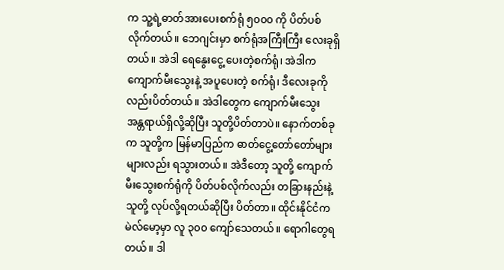က သူ့ရဲ့ဓာတ်အားပေးစက်ရုံ ၅၀၀၀ ကို ပိတ်ပစ်လိုက်တယ်။ ဘေဂျင်းမှာ စက်ရုံအကြီးကြီး လေးခုရှိတယ်။ အဲဒါ ရေနွေးငွေ့ ပေးတဲ့စက်ရုံ၊ အဲဒါက ကျောက်မီးသွေးနဲ့ အပူပေးတဲ့ စက်ရုံ၊ ဒီလေးခုကိုလည်းပိတ်တယ်။ အဲဒါတွေက ကျောက်မီးသွေး အန္တရာယ်ရှိလို့ဆိုပြီး သူတို့ပိတ်တာပဲ။ နောက်တစ်ခုက သူတို့က မြန်မာပြည်က ဓာတ်ငွေ့တော်တော်များများလည်း ရသွားတယ်။ အဲဒီတော့ သူတို့ ကျောက်မီးသွေးစက်ရုံကို ပိတ်ပစ်လိုက်လည်း တခြားနည်းနဲ့ သူတို့ လုပ်လို့ရတယ်ဆိုပြီး ပိတ်တာ။ ထိုင်းနိုင်ငံက မဲလ်မော့မှာ လူ ၃၀၀ ကျော်သေတယ်။ ရောဂါတွေရတယ်။ ဒါ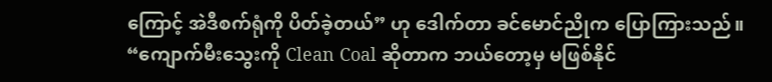ကြောင့် အဲဒီစက်ရုံကို ပိတ်ခဲ့တယ်” ဟု ဒေါက်တာ ခင်မောင်ညိုက ပြောကြားသည်။
“ကျောက်မီးသွေးကို Clean Coal ဆိုတာက ဘယ်တော့မှ မဖြစ်နိုင်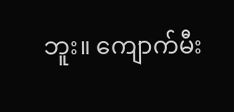ဘူး။ ကျောက်မီး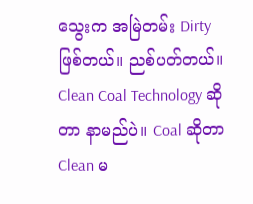သွေးက အမြဲတမ်း Dirty ဖြစ်တယ်။ ညစ်ပတ်တယ်။ Clean Coal Technology ဆိုတာ နာမည်ပဲ။ Coal ဆိုတာ Clean မ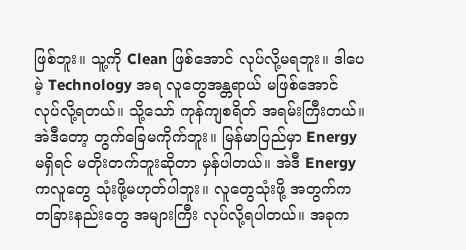ဖြစ်ဘူး။ သူ့ကို Clean ဖြစ်အောင် လုပ်လို့မရဘူး။ ဒါပေမဲ့ Technology အရ လူတွေအန္တရာယ် မဖြစ်အောင် လုပ်လို့ရတယ်။ သို့သော် ကုန်ကျစရိတ် အရမ်းကြီးတယ်။ အဲဒီတော့ တွက်ခြေမကိုက်ဘူး။ မြန်မာပြည်မှာ Energy မရှိရင် မတိုးတက်ဘူးဆိုတာ မှန်ပါတယ်။ အဲဒီ Energy ကလူတွေ သုံးဖို့မဟုတ်ပါဘူး။ လူတွေသုံးဖို့ အတွက်က တခြားနည်းတွေ အများကြီး လုပ်လို့ရပါတယ်။ အခုက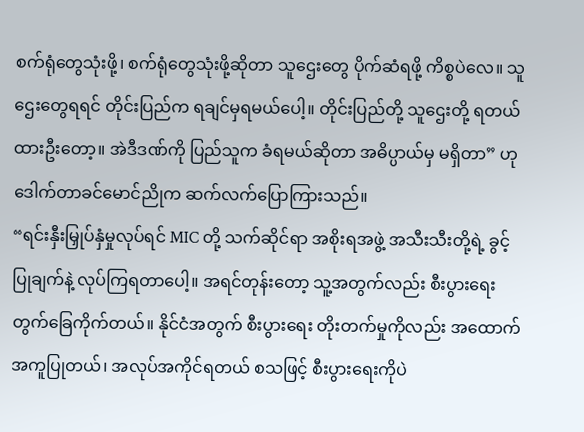စက်ရုံတွေသုံးဖို့၊ စက်ရုံတွေသုံးဖို့ဆိုတာ သူဌေးတွေ ပိုက်ဆံရဖို့ ကိစ္စပဲလေ။ သူဌေးတွေရရင် တိုင်းပြည်က ရချင်မှရမယ်ပေါ့။ တိုင်းပြည်တို့ သူဌေးတို့ ရတယ်ထားဦးတော့။ အဲဒီဒဏ်ကို ပြည်သူက ခံရမယ်ဆိုတာ အဓိပ္ပာယ်မှ မရှိတာ” ဟု ဒေါက်တာခင်မောင်ညိုက ဆက်လက်ပြောကြားသည်။
“ရင်းနှီးမြှုပ်နှံမှုလုပ်ရင် MIC တို့ သက်ဆိုင်ရာ အစိုးရအဖွဲ့ အသီးသီးတို့ရဲ့ ခွင့်ပြုချက်နဲ့ လုပ်ကြရတာပေါ့။ အရင်တုန်းတော့ သူ့အတွက်လည်း စီးပွားရေး တွက်ခြေကိုက်တယ်။ နိုင်ငံအတွက် စီးပွားရေး တိုးတက်မှုကိုလည်း အထောက်အကူပြုတယ်၊ အလုပ်အကိုင်ရတယ် စသဖြင့် စီးပွားရေးကိုပဲ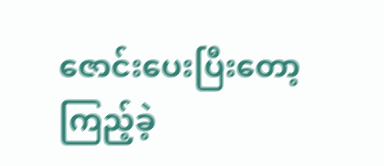ဇောင်းပေးပြီးတော့ ကြည့်ခဲ့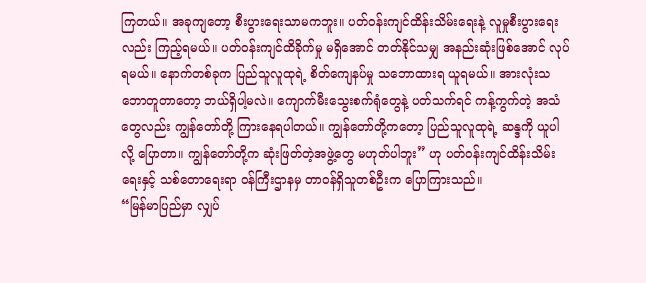ကြတယ်။ အခုကျတော့ စီးပွားရေးသာမကဘူး။ ပတ်ဝန်းကျင်ထိန်းသိမ်းရေးနဲ့ လူမှုစီးပွားရေးလည်း ကြည့်ရမယ်။ ပတ်ဝန်းကျင်ထိခိုက်မှု မရှိအောင် တတ်နိုင်သမျှ အနည်းဆုံးဖြစ်အောင် လုပ်ရမယ်။ နောက်တစ်ခုက ပြည်သူလူထုရဲ့ စိတ်ကျေနပ်မှု သဘောထားရ ယူရမယ်။ အားလုံးသဘောတူတာတော့ ဘယ်ရှိပါ့မလဲ။ ကျောက်မီးသွေးစက်ရုံတွေနဲ့ ပတ်သက်ရင် ကန့်ကွက်တဲ့ အသံတွေလည်း ကျွန်တော်တို့ ကြားနေရပါတယ်။ ကျွန်တော်တို့ကတော့ ပြည်သူလူထုရဲ့ ဆန္ဒကို ယူပါလို့ ပြောတာ။ ကျွန်တော်တို့က ဆုံးဖြတ်တဲ့အဖွဲ့တွေ မဟုတ်ပါဘူး” ဟု ပတ်ဝန်းကျင်ထိန်းသိမ်းရေးနှင့် သစ်တောရေးရာ ဝန်ကြီးဌာနမှ တာဝန်ရှိသူတစ်ဦးက ပြောကြားသည်။
“မြန်မာပြည်မှာ လျှပ်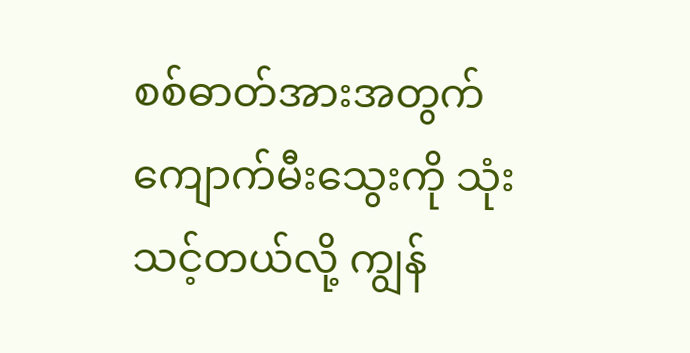စစ်ဓာတ်အားအတွက် ကျောက်မီးသွေးကို သုံးသင့်တယ်လို့ ကျွန်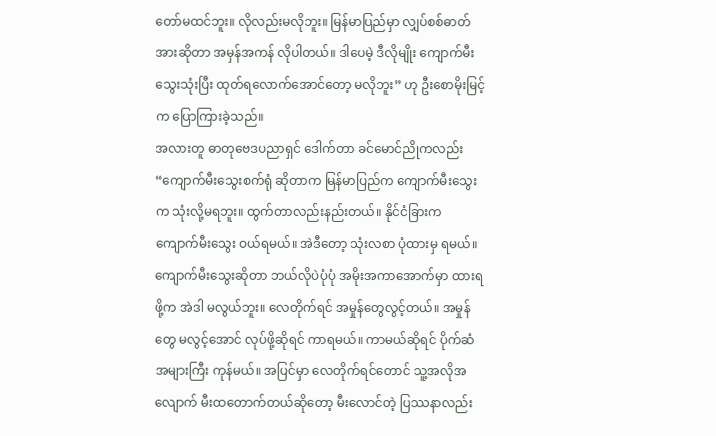တော်မထင်ဘူး။ လိုလည်းမလိုဘူး။ မြန်မာပြည်မှာ လျှပ်စစ်ဓာတ်အားဆိုတာ အမှန်အကန် လိုပါတယ်။ ဒါပေမဲ့ ဒီလိုမျိုး ကျောက်မီးသွေးသုံးပြီး ထုတ်ရလောက်အောင်တော့ မလိုဘူး” ဟု ဦးစောမိုးမြင့်က ပြောကြားခဲ့သည်။
အလားတူ ဓာတုဗေဒပညာရှင် ဒေါက်တာ ခင်မောင်ညိုကလည်း “ကျောက်မီးသွေးစက်ရုံ ဆိုတာက မြန်မာပြည်က ကျောက်မီးသွေးက သုံးလို့မရဘူး။ ထွက်တာလည်းနည်းတယ်။ နိုင်ငံခြားက ကျောက်မီးသွေး ဝယ်ရမယ်။ အဲဒီတော့ သုံးလစာ ပုံထားမှ ရမယ်။ ကျောက်မီးသွေးဆိုတာ ဘယ်လိုပဲပုံပုံ အမိုးအကာအောက်မှာ ထားရဖို့က အဲဒါ မလွယ်ဘူး။ လေတိုက်ရင် အမှုန်တွေလွင့်တယ်။ အမှုန်တွေ မလွင့်အောင် လုပ်ဖို့ဆိုရင် ကာရမယ်။ ကာမယ်ဆိုရင် ပိုက်ဆံအများကြီး ကုန်မယ်။ အပြင်မှာ လေတိုက်ရင်တောင် သူ့အလိုအလျောက် မီးထတောက်တယ်ဆိုတော့ မီးလောင်တဲ့ ပြဿနာလည်း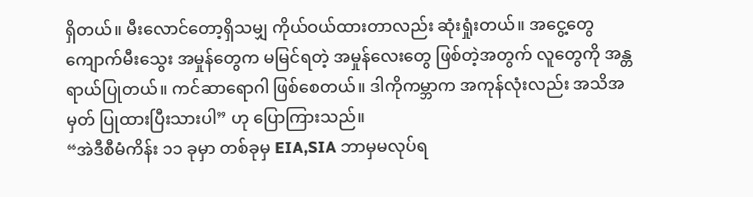ရှိတယ်။ မီးလောင်တော့ရှိသမျှ ကိုယ်ဝယ်ထားတာလည်း ဆုံးရှုံးတယ်။ အငွေ့တွေ ကျောက်မီးသွေး အမှုန်တွေက မမြင်ရတဲ့ အမှုန်လေးတွေ ဖြစ်တဲ့အတွက် လူတွေကို အန္တရာယ်ပြုတယ်။ ကင်ဆာရောဂါ ဖြစ်စေတယ်။ ဒါကိုကမ္ဘာက အကုန်လုံးလည်း အသိအမှတ် ပြုထားပြီးသားပါ” ဟု ပြောကြားသည်။
“အဲဒီစီမံကိန်း ၁၁ ခုမှာ တစ်ခုမှ EIA,SIA ဘာမှမလုပ်ရ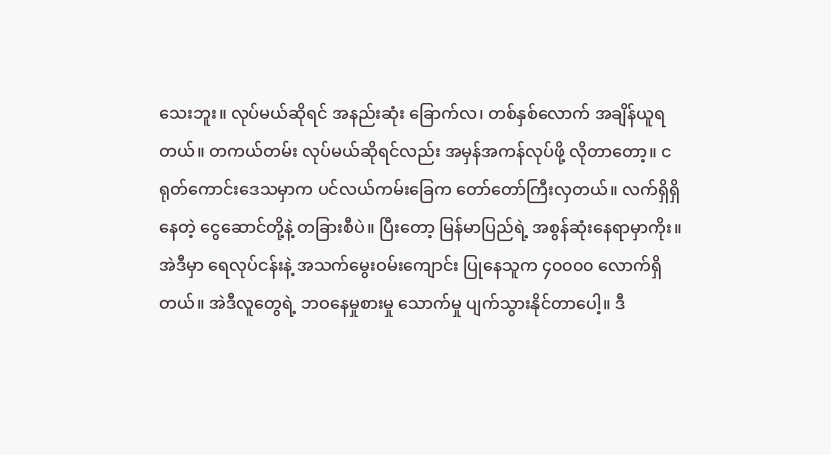သေးဘူး။ လုပ်မယ်ဆိုရင် အနည်းဆုံး ခြောက်လ၊ တစ်နှစ်လောက် အချိန်ယူရတယ်။ တကယ်တမ်း လုပ်မယ်ဆိုရင်လည်း အမှန်အကန်လုပ်ဖို့ လိုတာတော့။ ငရုတ်ကောင်းဒေသမှာက ပင်လယ်ကမ်းခြေက တော်တော်ကြီးလှတယ်။ လက်ရှိရှိနေတဲ့ ငွေဆောင်တို့နဲ့ တခြားစီပဲ။ ပြီးတော့ မြန်မာပြည်ရဲ့ အစွန်ဆုံးနေရာမှာကိုး။ အဲဒီမှာ ရေလုပ်ငန်းနဲ့ အသက်မွေးဝမ်းကျောင်း ပြုနေသူက ၄၀၀၀၀ လောက်ရှိတယ်။ အဲဒီလူတွေရဲ့ ဘဝနေမှုစားမှု သောက်မှု ပျက်သွားနိုင်တာပေါ့။ ဒီ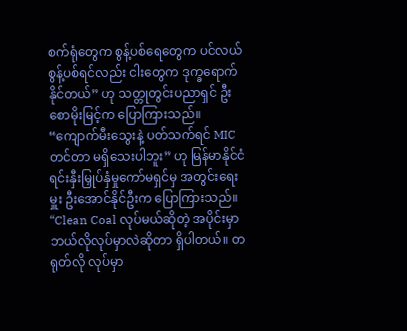စက်ရုံတွေက စွန့်ပစ်ရေတွေက ပင်လယ်စွန့်ပစ်ရင်လည်း ငါးတွေက ဒုက္ခရောက်နိုင်တယ်” ဟု သတ္တုတွင်းပညာရှင် ဦးစောမိုးမြင့်က ပြောကြားသည်။
“ကျောက်မီးသွေးနဲ့ ပတ်သက်ရင် MIC တင်တာ မရှိသေးပါဘူး” ဟု မြန်မာနိုင်ငံ ရင်းနှီးမြှုပ်နှံမှုကော်မရှင်မှ အတွင်းရေးမှူး ဦးအောင်နိုင်ဦးက ပြောကြားသည်။
“Clean Coal လုပ်မယ်ဆိုတဲ့ အပိုင်းမှာ ဘယ်လိုလုပ်မှာလဲဆိုတာ ရှိပါတယ်။ တရုတ်လို လုပ်မှာ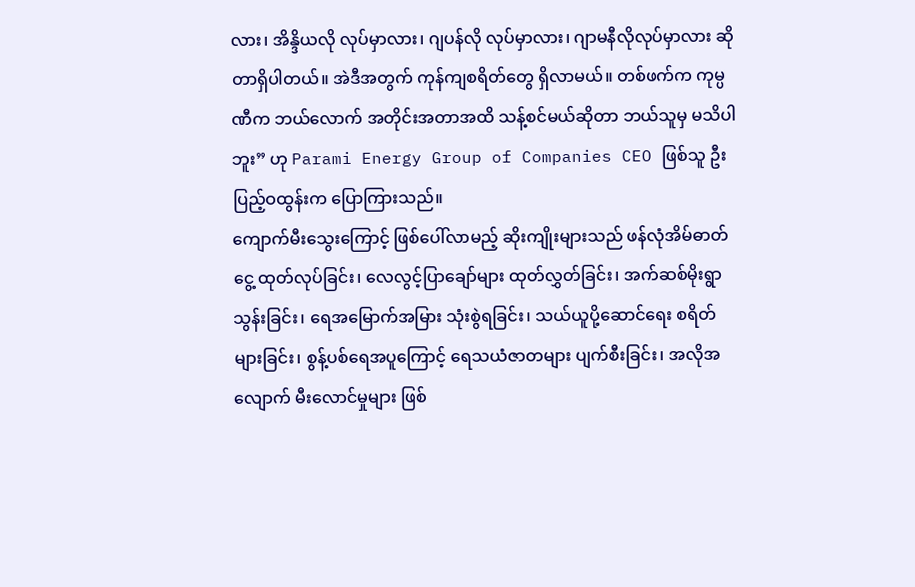လား၊ အိန္ဒိယလို လုပ်မှာလား၊ ဂျပန်လို လုပ်မှာလား၊ ဂျာမနီလိုလုပ်မှာလား ဆိုတာရှိပါတယ်။ အဲဒီအတွက် ကုန်ကျစရိတ်တွေ ရှိလာမယ်။ တစ်ဖက်က ကုမ္ပဏီက ဘယ်လောက် အတိုင်းအတာအထိ သန့်စင်မယ်ဆိုတာ ဘယ်သူမှ မသိပါဘူး” ဟု Parami Energy Group of Companies CEO ဖြစ်သူ ဦးပြည့်ဝထွန်းက ပြောကြားသည်။
ကျောက်မီးသွေးကြောင့် ဖြစ်ပေါ်လာမည့် ဆိုးကျိုးများသည် ဖန်လုံအိမ်ဓာတ်ငွေ့ ထုတ်လုပ်ခြင်း၊ လေလွင့်ပြာချော်များ ထုတ်လွှတ်ခြင်း၊ အက်ဆစ်မိုးရွာသွန်းခြင်း၊ ရေအမြောက်အမြား သုံးစွဲရခြင်း၊ သယ်ယူပို့ဆောင်ရေး စရိတ်များခြင်း၊ စွန့်ပစ်ရေအပူကြောင့် ရေသယံဇာတများ ပျက်စီးခြင်း၊ အလိုအလျောက် မီးလောင်မှုများ ဖြစ်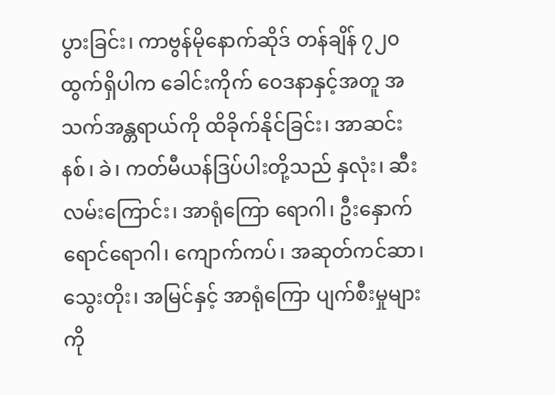ပွားခြင်း၊ ကာဗွန်မိုနောက်ဆိုဒ် တန်ချိန် ၇၂၀ ထွက်ရှိပါက ခေါင်းကိုက် ဝေဒနာနှင့်အတူ အသက်အန္တရာယ်ကို ထိခိုက်နိုင်ခြင်း၊ အာဆင်းနစ်၊ ခဲ၊ ကတ်မီယန်ဒြပ်ပါးတို့သည် နှလုံး၊ ဆီးလမ်းကြောင်း၊ အာရုံကြော ရောဂါ၊ ဦးနှောက်ရောင်ရောဂါ၊ ကျောက်ကပ်၊ အဆုတ်ကင်ဆာ၊ သွေးတိုး၊ အမြင်နှင့် အာရုံကြော ပျက်စီးမှုများကို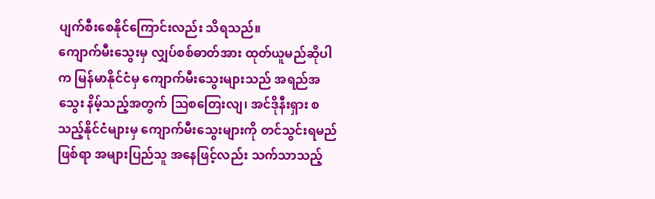ပျက်စီးစေနိုင်ကြောင်းလည်း သိရသည်။
ကျောက်မီးသွေးမှ လျှပ်စစ်ဓာတ်အား ထုတ်ယူမည်ဆိုပါက မြန်မာနိုင်ငံမှ ကျောက်မီးသွေးများသည် အရည်အသွေး နိမ့်သည့်အတွက် သြစတြေးလျ၊ အင်ဒိုနီးရှား စသည့်နိုင်ငံများမှ ကျောက်မီးသွေးများကို တင်သွင်းရမည်ဖြစ်ရာ အများပြည်သူ အနေဖြင့်လည်း သက်သာသည့်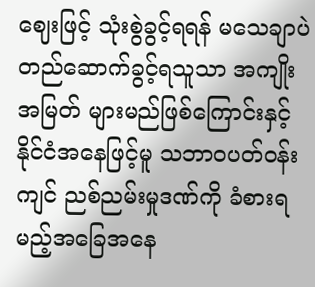ဈေးဖြင့် သုံးစွဲခွင့်ရရန် မသေချာပဲ တည်ဆောက်ခွင့်ရသူသာ အကျိုးအမြတ် များမည်ဖြစ်ကြောင်းနှင့် နိုင်ငံအနေဖြင့်မူ သဘာဝပတ်ဝန်းကျင် ညစ်ညမ်းမှုဒဏ်ကို ခံစားရမည့်အခြေအနေ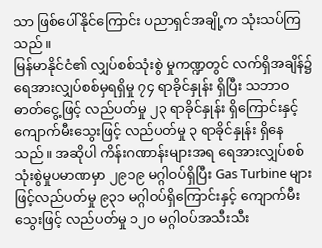သာ ဖြစ်ပေါ်နိုင်ကြောင်း ပညာရှင်အချို့က သုံးသပ်ကြသည်။
မြန်မာနိုင်ငံ၏ လျှပ်စစ်သုံးစွဲ မှုကဏ္ဍတွင် လက်ရှိအချိန်၌ ရေအားလျှပ်စစ်မှရရှိမှု ၇၄ ရာခိုင်နှုန်း ရှိပြီး သဘာဝဓာတ်ငွေ့ဖြင့် လည်ပတ်မှု ၂၃ ရာခိုင်နှုန်း ရှိကြောင်းနှင့် ကျောက်မီးသွေးဖြင့် လည်ပတ်မှု ၃ ရာခိုင်နှုန်း ရှိနေသည်။ အဆိုပါ ကိန်းဂဏာန်းများအရ ရေအားလျှပ်စစ် သုံးစွဲမှုပမာဏမှာ ၂၉၁၉ မဂ္ဂါဝပ်ရှိပြီး Gas Turbine များဖြင့်လည်ပတ်မှု ၉၃၁ မဂ္ဂါဝပ်ရှိကြောင်းနှင့် ကျောက်မီးသွေးဖြင့် လည်ပတ်မှု ၁၂၀ မဂ္ဂါဝပ်အသီးသီး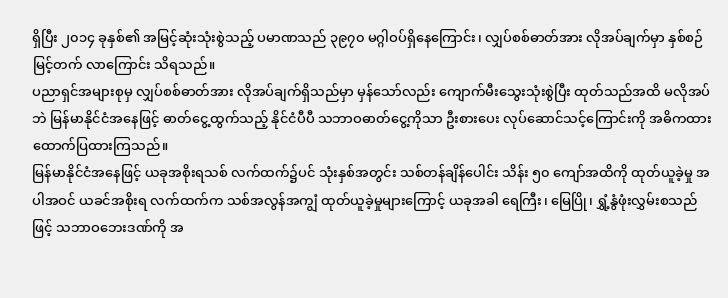ရှိပြီး ၂၀၁၄ ခုနှစ်၏ အမြင့်ဆုံးသုံးစွဲသည့် ပမာဏသည် ၃၉၇၀ မဂ္ဂါဝပ်ရှိနေကြောင်း၊ လျှပ်စစ်ဓာတ်အား လိုအပ်ချက်မှာ နှစ်စဉ်မြင့်တက် လာကြောင်း သိရသည်။
ပညာရှင်အများစုမှ လျှပ်စစ်ဓာတ်အား လိုအပ်ချက်ရှိသည်မှာ မှန်သော်လည်း ကျောက်မီးသွေးသုံးစွဲပြီး ထုတ်သည်အထိ မလိုအပ်ဘဲ မြန်မာနိုင်ငံအနေဖြင့် ဓာတ်ငွေ့ထွက်သည့် နိုင်ငံပီပီ သဘာဝဓာတ်ငွေ့ကိုသာ ဦးစားပေး လုပ်ဆောင်သင့်ကြောင်းကို အဓိကထား ထောက်ပြထားကြသည်။
မြန်မာနိုင်ငံအနေဖြင့် ယခုအစိုးရသစ် လက်ထက်၌ပင် သုံးနှစ်အတွင်း သစ်တန်ချိန်ပေါင်း သိန်း ၅၀ ကျော်အထိကို ထုတ်ယူခဲ့မှု အပါအဝင် ယခင်အစိုးရ လက်ထက်က သစ်အလွန်အကျွံ ထုတ်ယူခဲ့မှုများကြောင့် ယခုအခါ ရေကြီး၊ မြေပြို၊ ရွှံ့နွံဖုံးလွှမ်းစသည်ဖြင့် သဘာဝဘေးဒဏ်ကို အ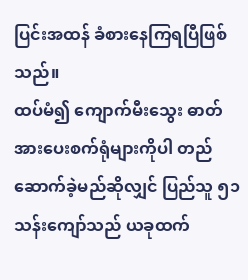ပြင်းအထန် ခံစားနေကြရပြီဖြစ်သည်။
ထပ်မံ၍ ကျောက်မီးသွေး ဓာတ်အားပေးစက်ရုံများကိုပါ တည်ဆောက်ခဲ့မည်ဆိုလျှင် ပြည်သူ ၅၁ သန်းကျော်သည် ယခုထက်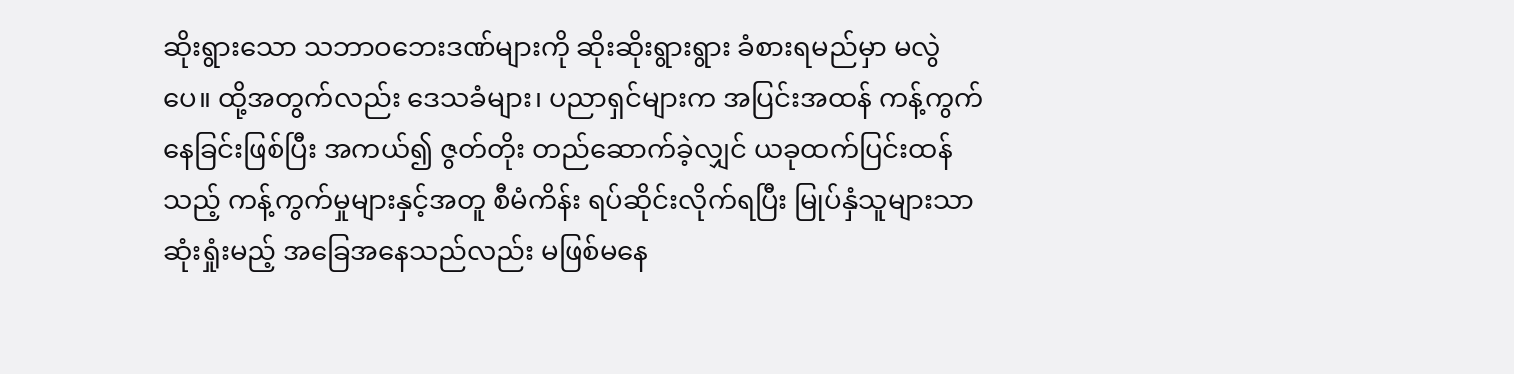ဆိုးရွားသော သဘာဝဘေးဒဏ်များကို ဆိုးဆိုးရွားရွား ခံစားရမည်မှာ မလွဲပေ။ ထို့အတွက်လည်း ဒေသခံများ၊ ပညာရှင်များက အပြင်းအထန် ကန့်ကွက်နေခြင်းဖြစ်ပြီး အကယ်၍ ဇွတ်တိုး တည်ဆောက်ခဲ့လျှင် ယခုထက်ပြင်းထန်သည့် ကန့်ကွက်မှုများနှင့်အတူ စီမံကိန်း ရပ်ဆိုင်းလိုက်ရပြီး မြုပ်နှံသူများသာ ဆုံးရှုံးမည့် အခြေအနေသည်လည်း မဖြစ်မနေ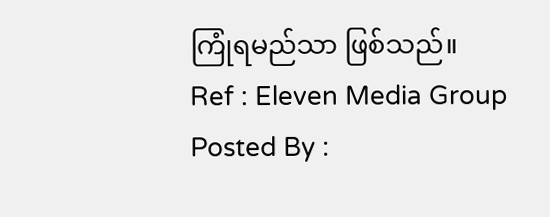ကြုံရမည်သာ ဖြစ်သည်။
Ref : Eleven Media Group
Posted By :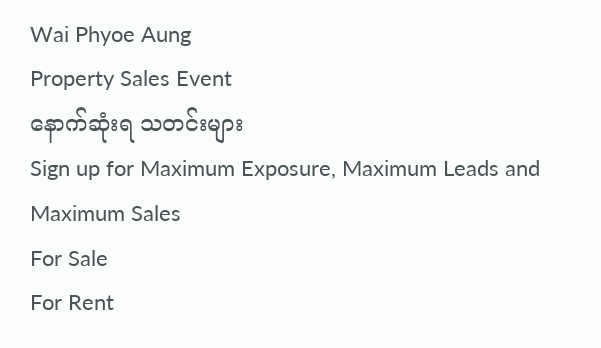Wai Phyoe Aung
Property Sales Event
နောက်ဆုံးရ သတင်းများ
Sign up for Maximum Exposure, Maximum Leads and Maximum Sales
For Sale
For Rent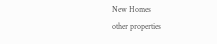New Homes
other properties